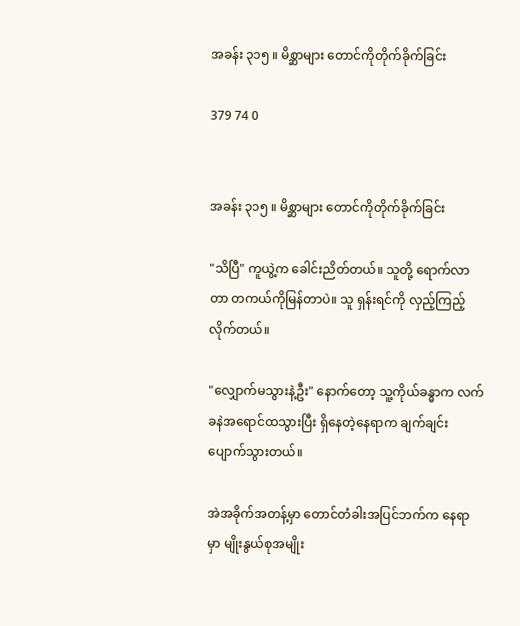အခန်း ၃၁၅ ။ မိစ္ဆာများ တောင်ကိုတိုက်ခိုက်ခြင်း

379 74 0


အခန်း ၃၁၅ ။ မိစ္ဆာများ တောင်ကိုတိုက်ခိုက်ခြင်း

"သိပြီ" ကူယွဲ့က ခေါင်းညိတ်တယ်။ သူတို့ ရောက်လာတာ တကယ်ကိုမြန်တာပဲ။ သူ ရှန်းရင်ကို လှည့်ကြည့်လိုက်တယ်။

"လျှောက်မသွားနဲ့ဦး" နောက်တော့ သူ့ကိုယ်ခန္ဓာက လက်ခနဲအရောင်ထသွားပြီး ရှိနေတဲ့နေရာက ချက်ချင်း ပျောက်သွားတယ်။

အဲအခိုက်အတန့်မှာ တောင်တံခါးအပြင်ဘက်က နေရာမှာ မျိုးနွယ်စုအမျိုး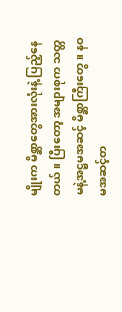မျိုးက မိစ္ဆာတွေအားလုံးနဲ့ ပြည့်နေတယ်။ ပြီးတော့ အများစုက သတ္တမနဲ့အဋ္ဌမအဆင့် မိစ္ဆာကြီးတွေ။ နဝမအဆင့်တ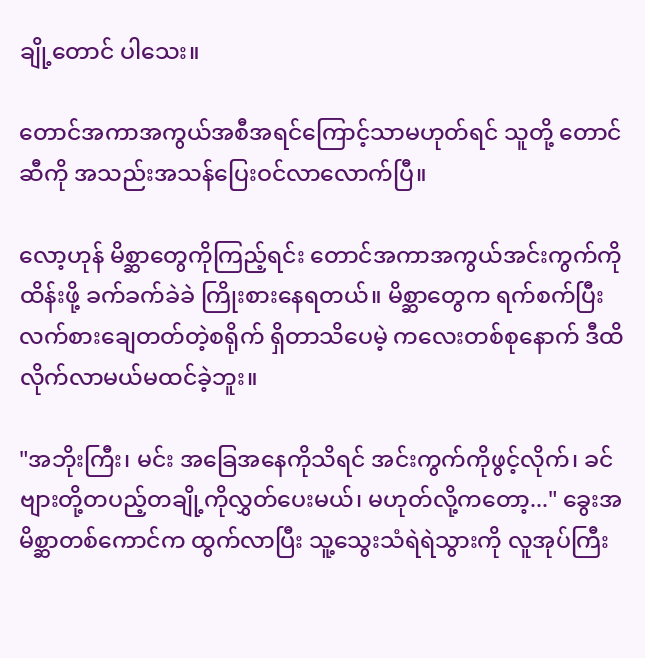ချို့တောင် ပါသေး။

တောင်အကာအကွယ်အစီအရင်ကြောင့်သာမဟုတ်ရင် သူတို့ တောင်ဆီကို အသည်းအသန်ပြေးဝင်လာလောက်ပြီ။

လော့ဟုန် မိစ္ဆာတွေကိုကြည့်ရင်း တောင်အကာအကွယ်အင်းကွက်ကို ထိန်းဖို့ ခက်ခက်ခဲခဲ ကြိုးစားနေရတယ်။ မိစ္ဆာတွေက ရက်စက်ပြီး လက်စားချေတတ်တဲ့စရိုက် ရှိတာသိပေမဲ့ ကလေးတစ်စုနောက် ဒီထိ လိုက်လာမယ်မထင်ခဲ့ဘူး။

"အဘိုးကြီး၊ မင်း အခြေအနေကိုသိရင် အင်းကွက်ကိုဖွင့်လိုက်၊ ခင်ဗျားတို့တပည့်တချို့ကိုလွှတ်ပေးမယ်၊ မဟုတ်လို့ကတော့..." ခွေးအမိစ္ဆာတစ်ကောင်က ထွက်လာပြီး သူ့သွေးသံရဲရဲသွားကို လူအုပ်ကြီး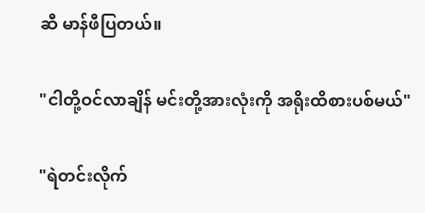ဆီ မာန်ဖီပြတယ်။

"ငါတို့ဝင်လာချိန် မင်းတို့အားလုံးကို အရိုးထိစားပစ်မယ်"

"ရဲတင်းလိုက်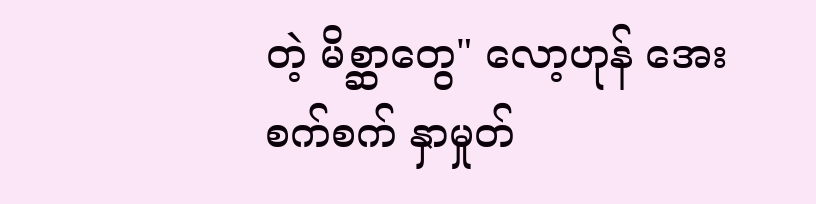တဲ့ မိစ္ဆာတွေ" လော့ဟုန် အေးစက်စက် နှာမှုတ်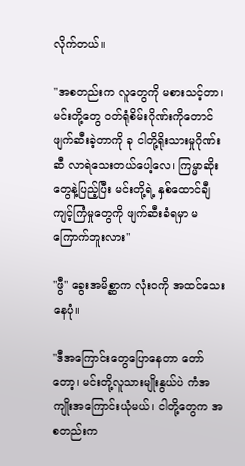လိုက်တယ်။

"အစတည်းက လူတွေကို မစားသင့်တာ‌၊ မင်းတို့တွေ ဝတ်ရုံစိမ်းဂိုဏ်းကိုတောင် ဖျက်ဆီးခဲ့တာကို ခု ငါတို့ရိုးသားမှုဂိုဏ်းဆီ လာရဲသေးတယ်ပေါ့လေ၊ ကြမ္မာ‌ဆိုးတွေနဲ့ပြည့်ပြီး မင်းတို့ရဲ့ နှစ်ထောင်ချီကျင့်ကြံမှုတွေကို ဖျက်ဆီးခံရမှာ မကြောက်ဘူးလား"

"ဖွီ" ခွေးအမိစ္ဆာက လုံးဝကို အထင်သေးနေပုံ။

"ဒီအကြောင်းတွေပြောနေတာ တော်တော့၊ မင်းတို့လူသားမျိုးနွယ်ပဲ ကံအကျိုးအကြောင်းယုံမယ်၊ ငါတို့တွေက အစတည်းက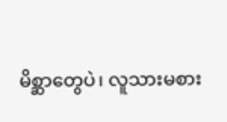မိစ္ဆာတွေပဲ၊ လူသားမစား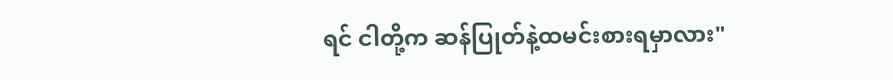ရင် ငါတို့က ဆန်ပြုတ်နဲ့ထမင်းစားရမှာလား"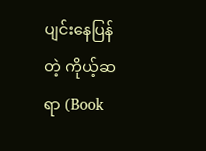ပျင်းနေပြန်တဲ့ ကိုယ့်ဆရာ (Book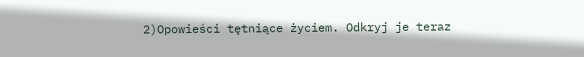2)Opowieści tętniące życiem. Odkryj je teraz